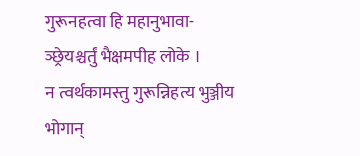गुरूनहत्वा हि महानुभावा- ञ्छ्रेयश्चर्तुं भैक्षमपीह लोके ।
न त्वर्थकामस्तु गुरून्निहत्य भुञ्जीय भोगान्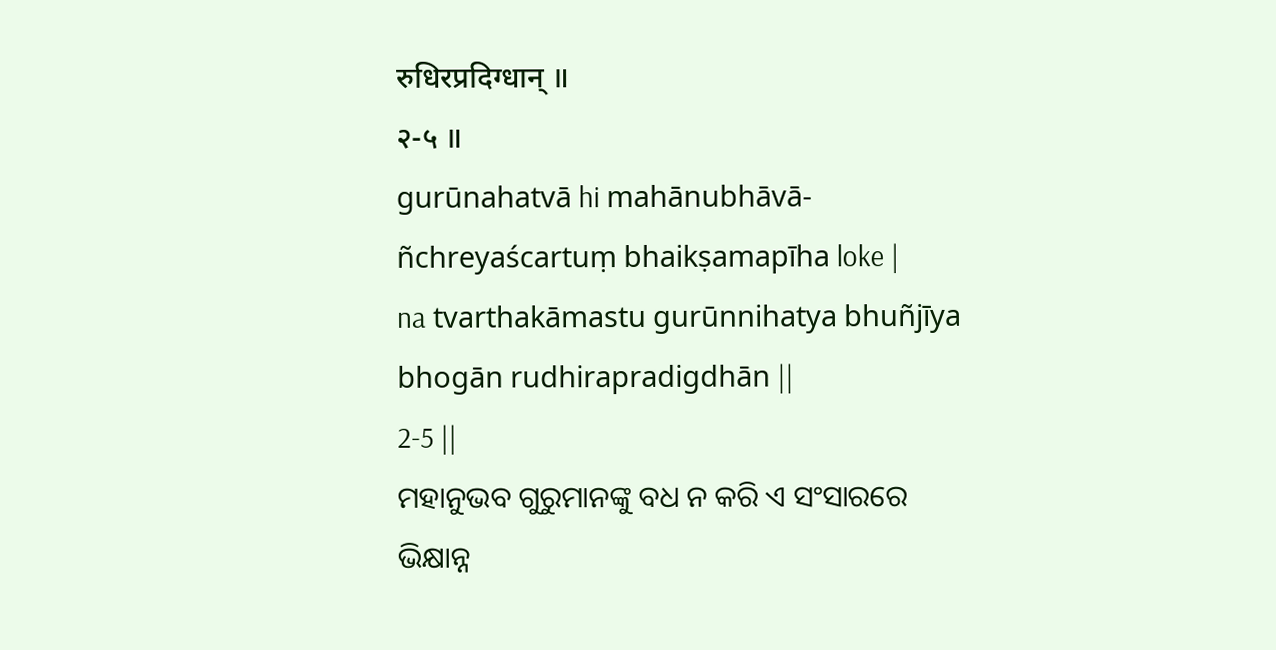रुधिरप्रदिग्धान् ॥
२-५ ॥
gurūnahatvā hi mahānubhāvā- ñchreyaścartuṃ bhaikṣamapīha loke |
na tvarthakāmastu gurūnnihatya bhuñjīya bhogān rudhirapradigdhān ||
2-5 ||
ମହାନୁଭବ ଗୁରୁମାନଙ୍କୁ ବଧ ନ କରି ଏ ସଂସାରରେ ଭିକ୍ଷାନ୍ନ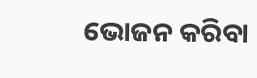ଭୋଜନ କରିବା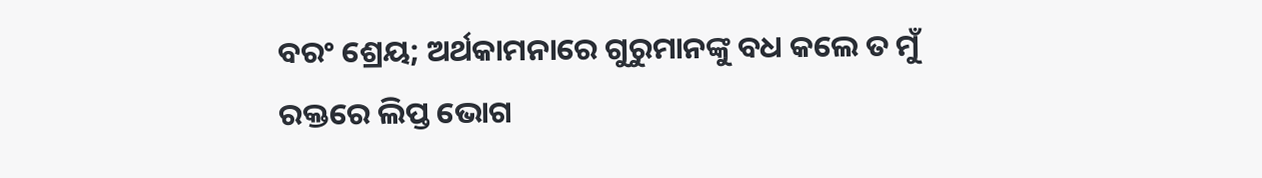ବରଂ ଶ୍ରେୟ; ଅର୍ଥକାମନାରେ ଗୁରୁମାନଙ୍କୁ ବଧ କଲେ ତ ମୁଁ ରକ୍ତରେ ଲିପ୍ତ ଭୋଗ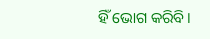ହିଁ ଭୋଗ କରିବି।